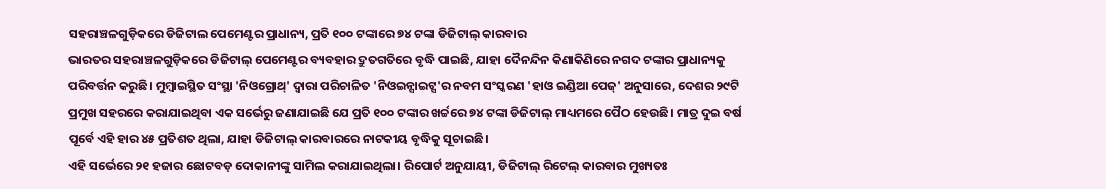ସହରାଞ୍ଚଳଗୁଡ଼ିକରେ ଡିଜିଟାଲ ପେମେଣ୍ଟର ପ୍ରାଧାନ୍ୟ, ପ୍ରତି ୧୦୦ ଟଙ୍କାରେ ୭୪ ଟଙ୍କା ଡିଜିଟାଲ୍ କାରବାର
ଭାରତର ସହରାଞ୍ଚଳଗୁଡ଼ିକରେ ଡିଜିଟାଲ୍ ପେମେଣ୍ଟର ବ୍ୟବହାର ଦ୍ରୁତଗତିରେ ବୃଦ୍ଧି ପାଇଛି, ଯାହା ଦୈନନ୍ଦିନ କିଣାକିଣିରେ ନଗଦ ଟଙ୍କାର ପ୍ରାଧାନ୍ୟକୁ ପରିବର୍ତ୍ତନ କରୁଛି। ମୁମ୍ବାଇସ୍ଥିତ ସଂସ୍ଥା 'ନିଓଗ୍ରୋଥ୍' ଦ୍ୱାରା ପରିଚାଳିତ 'ନିଓଇନ୍ସାଇଟ୍ସ'ର ନବମ ସଂସ୍କରଣ 'ହାଓ ଇଣ୍ଡିଆ ପେଜ୍' ଅନୁସାରେ, ଦେଶର ୨୯ଟି ପ୍ରମୁଖ ସହରରେ କରାଯାଇଥିବା ଏକ ସର୍ଭେରୁ ଜଣାଯାଇଛି ଯେ ପ୍ରତି ୧୦୦ ଟଙ୍କାର ଖର୍ଚ୍ଚରେ ୭୪ ଟଙ୍କା ଡିଜିଟାଲ୍ ମାଧ୍ୟମରେ ପୈଠ ହେଉଛି। ମାତ୍ର ଦୁଇ ବର୍ଷ ପୂର୍ବେ ଏହି ହାର ୪୫ ପ୍ରତିଶତ ଥିଲା, ଯାହା ଡିଜିଟାଲ୍ କାରବାରରେ ନାଟକୀୟ ବୃଦ୍ଧିକୁ ସୂଚାଇଛି।
ଏହି ସର୍ଭେରେ ୨୧ ହଜାର ଛୋଟବଡ଼ ଦୋକାନୀଙ୍କୁ ସାମିଲ କରାଯାଇଥିଲା। ରିପୋର୍ଟ ଅନୁଯାୟୀ, ଡିଜିଟାଲ୍ ରିଟେଲ୍ କାରବାର ମୁଖ୍ୟତଃ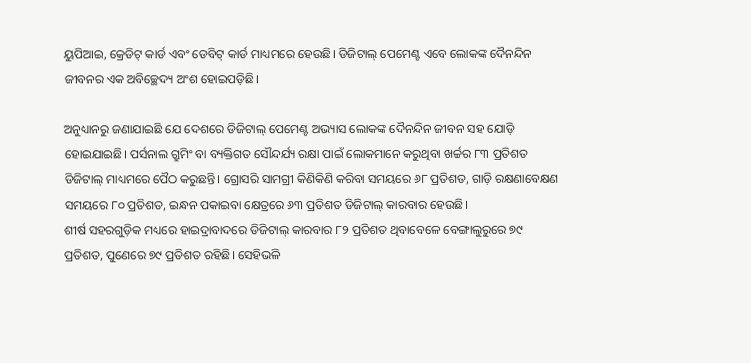ୟୁପିଆଇ, କ୍ରେଡିଟ୍ କାର୍ଡ ଏବଂ ଡେବିଟ୍ କାର୍ଡ ମାଧ୍ୟମରେ ହେଉଛି। ଡିଜିଟାଲ୍ ପେମେଣ୍ଟ ଏବେ ଲୋକଙ୍କ ଦୈନନ୍ଦିନ ଜୀବନର ଏକ ଅବିଚ୍ଛେଦ୍ୟ ଅଂଶ ହୋଇପଡ଼ିଛି।

ଅନୁଧ୍ୟାନରୁ ଜଣାଯାଇଛି ଯେ ଦେଶରେ ଡିଜିଟାଲ୍ ପେମେଣ୍ଟ ଅଭ୍ୟାସ ଲୋକଙ୍କ ଦୈନନ୍ଦିନ ଜୀବନ ସହ ଯୋଡ଼ି ହୋଇଯାଇଛି। ପର୍ସନାଲ ଗ୍ରୁମିଂ ବା ବ୍ୟକ୍ତିଗତ ସୌନ୍ଦର୍ଯ୍ୟ ରକ୍ଷା ପାଇଁ ଲୋକମାନେ କରୁଥିବା ଖର୍ଚ୍ଚର ୮୩ ପ୍ରତିଶତ ଡିଜିଟାଲ୍ ମାଧ୍ୟମରେ ପୈଠ କରୁଛନ୍ତି। ଗ୍ରୋସରି ସାମଗ୍ରୀ କିଣିକିଣି କରିବା ସମୟରେ ୬୮ ପ୍ରତିଶତ, ଗାଡ଼ି ରକ୍ଷଣାବେକ୍ଷଣ ସମୟରେ ୮୦ ପ୍ରତିଶତ, ଇନ୍ଧନ ପକାଇବା କ୍ଷେତ୍ରରେ ୬୩ ପ୍ରତିଶତ ଡିଜିଟାଲ୍ କାରବାର ହେଉଛି।
ଶୀର୍ଷ ସହରଗୁଡ଼ିକ ମଧ୍ୟରେ ହାଇଦ୍ରାବାଦରେ ଡିଜିଟାଲ୍ କାରବାର ୮୨ ପ୍ରତିଶତ ଥିବାବେଳେ ବେଙ୍ଗାଲୁରୁରେ ୭୯ ପ୍ରତିଶତ, ପୁଣେରେ ୭୯ ପ୍ରତିଶତ ରହିଛି। ସେହିଭଳି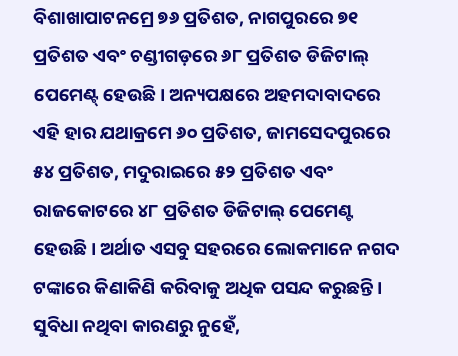ବିଶାଖାପାଟନମ୍ରେ ୭୬ ପ୍ରତିଶତ, ନାଗପୁରରେ ୭୧ ପ୍ରତିଶତ ଏବଂ ଚଣ୍ଡୀଗଡ଼ରେ ୬୮ ପ୍ରତିଶତ ଡିଜିଟାଲ୍ ପେମେଣ୍ଟ୍ ହେଉଛି। ଅନ୍ୟପକ୍ଷରେ ଅହମଦାବାଦରେ ଏହି ହାର ଯଥାକ୍ରମେ ୬୦ ପ୍ରତିଶତ, ଜାମସେଦପୁରରେ ୫୪ ପ୍ରତିଶତ, ମଦୁରାଇରେ ୫୨ ପ୍ରତିଶତ ଏବଂ ରାଜକୋଟରେ ୪୮ ପ୍ରତିଶତ ଡିଜିଟାଲ୍ ପେମେଣ୍ଟ ହେଉଛି। ଅର୍ଥାତ ଏସବୁ ସହରରେ ଲୋକମାନେ ନଗଦ ଟଙ୍କାରେ କିଣାକିଣି କରିବାକୁ ଅଧିକ ପସନ୍ଦ କରୁଛନ୍ତି। ସୁବିଧା ନଥିବା କାରଣରୁ ନୁହେଁ,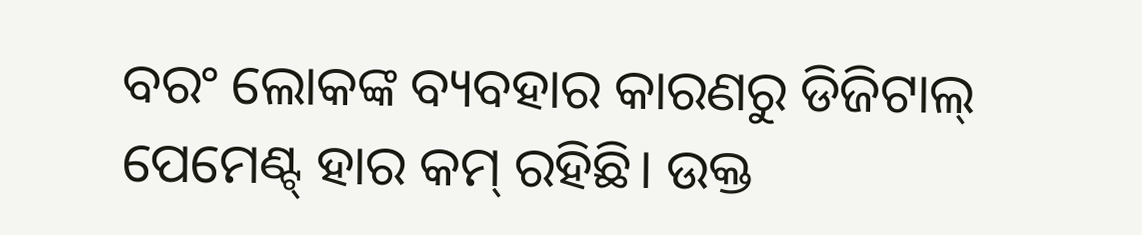ବରଂ ଲୋକଙ୍କ ବ୍ୟବହାର କାରଣରୁ ଡିଜିଟାଲ୍ ପେମେଣ୍ଟ୍ ହାର କମ୍ ରହିଛି। ଉକ୍ତ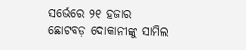ସର୍ଭେରେ ୨୧ ହଜାର ଛୋଟବଡ଼ ଦୋକାନୀଙ୍କୁ ସାମିଲ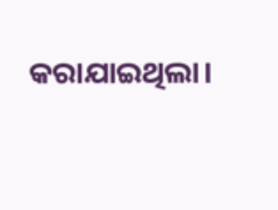କରାଯାଇଥିଲା।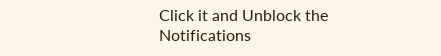Click it and Unblock the Notifications